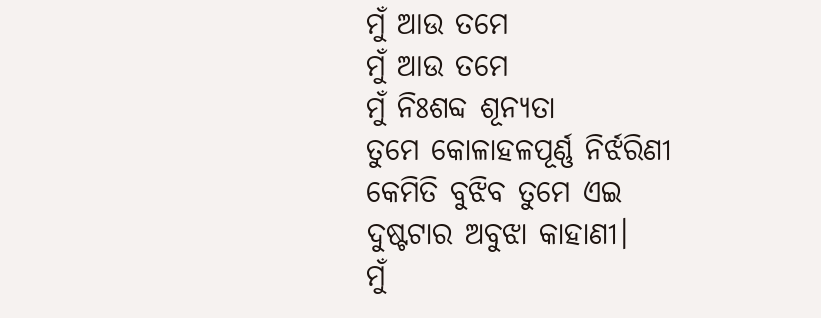ମୁଁ ଆଉ ତମେ
ମୁଁ ଆଉ ତମେ
ମୁଁ ନିଃଶବ୍ଦ ଶୂନ୍ୟତା
ତୁମେ କୋଳାହଳପୂର୍ଣ୍ଣ ନିର୍ଝରିଣୀ
କେମିତି ବୁଝିବ ତୁମେ ଏଇ
ଦୁଷ୍ଟଟାର ଅବୁଝା କାହାଣୀ।
ମୁଁ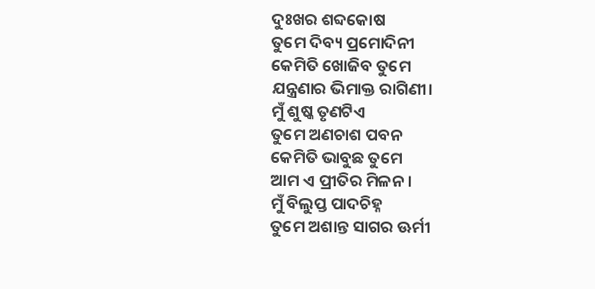ଦୁଃଖର ଶବ୍ଦକୋଷ
ତୁମେ ଦିବ୍ୟ ପ୍ରମୋଦିନୀ
କେମିତି ଖୋଜିବ ତୁମେ
ଯନ୍ତ୍ରଣାର ଭିମାକ୍ତ ରାଗିଣୀ।
ମୁଁ ଶୁଷ୍କ ତୃଣଟିଏ
ତୁମେ ଅଣଚାଶ ପବନ
କେମିତି ଭାବୁଛ ତୁମେ
ଆମ ଏ ପ୍ରୀତିର ମିଳନ।
ମୁଁ ବିଲୁପ୍ତ ପାଦଚିହ୍ନ
ତୁମେ ଅଶାନ୍ତ ସାଗର ଊର୍ମୀ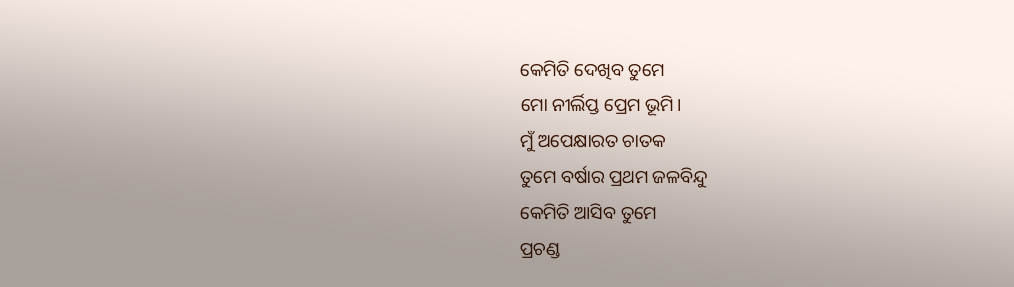କେମିତି ଦେଖିବ ତୁମେ
ମୋ ନୀର୍ଲିପ୍ତ ପ୍ରେମ ଭୂମି।
ମୁଁ ଅପେକ୍ଷାରତ ଚାତକ
ତୁମେ ବର୍ଷାର ପ୍ରଥମ ଜଳବିନ୍ଦୁ
କେମିତି ଆସିବ ତୁମେ
ପ୍ରଚଣ୍ଡ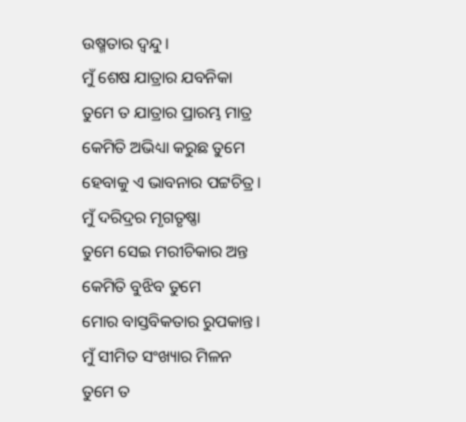ଉଷ୍ମତାର ଦ୍ୱନ୍ଦୁ।
ମୁଁ ଶେଷ ଯାତ୍ରାର ଯବନିକା
ତୁମେ ତ ଯାତ୍ରାର ପ୍ରାରମ୍ଭ ମାତ୍ର
କେମିତି ଅଭିଧ୍ୟା କରୁଛ ତୁମେ
ହେବାକୁ ଏ ଭାବନାର ପଟ୍ଟଚିତ୍ର।
ମୁଁ ଦରିଦ୍ରର ମୃଗତୃଷ୍ଣା
ତୁମେ ସେଇ ମରୀଚିକାର ଅନ୍ତ
କେମିତି ବୁଝିବ ତୁମେ
ମୋର ବାସ୍ତବିକତାର ରୁପକାନ୍ତ।
ମୁଁ ସୀମିତ ସଂଖ୍ୟାର ମିଳନ
ତୁମେ ତ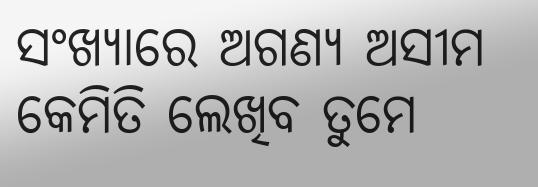ସଂଖ୍ୟାରେ ଅଗଣ୍ୟ ଅସୀମ
କେମିତି ଲେଖିବ ତୁମେ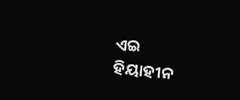ଏଇ
ହିୟାହୀନ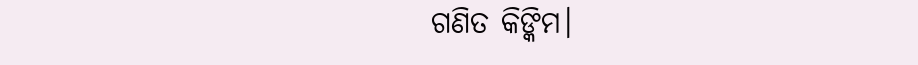ଗଣିତ କିଙ୍କିମ।